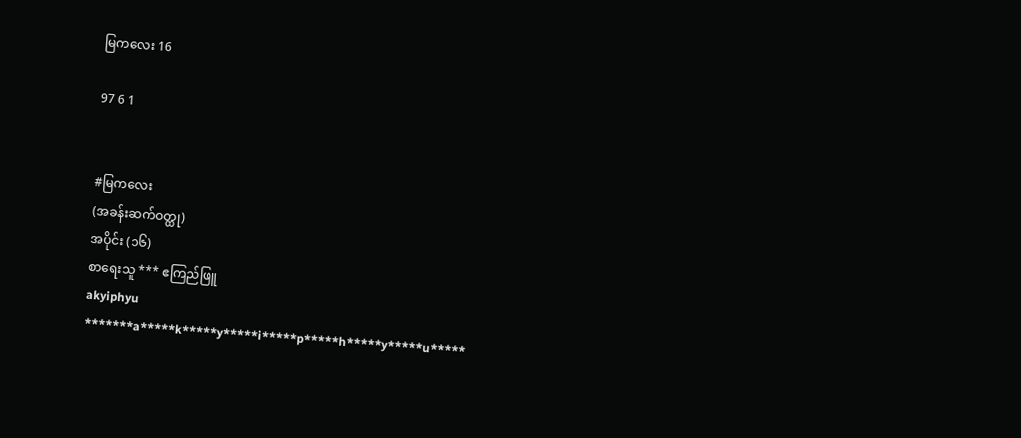မြကလေး 16

97 6 1


#မြကလေး
(အခန်းဆက်ဝတ္ထု)
အပိုင်း (၁၆)
စာရေးသူ *** ဧကြည်ဖြူ
akyiphyu
*******a*****k*****y*****i*****p*****h*****y*****u*****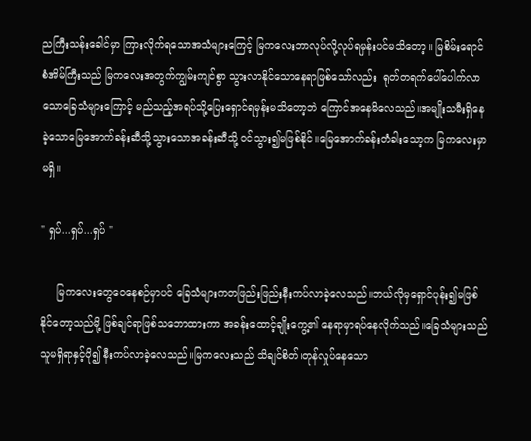ညကြီးသန်းခေါင်မှာ ကြားလိုက်ရသောအသံများကြေင့် မြကလေးဘာလုပ်လို့လုပ်ရမှန်းပင်မသိတော့။ မြစိမ်းရောင်စံအိမ်ကြီးသည် မြကလေးအတွက်ကျွမ်းကျင်စွာ သွားလာနိုင်သောနေရာဖြစ်သော်လည်း  ရုတ်တရက်ပေါ်ပေါက်လာသောခြေသံများကြောင့် မည်သည့်အရပ်သို့ပြေးရှောင်ရမှန်းမသိတော့ဘဲ ကြောင်အနေမိလေသည်။အမျိုးသမီးရှိနေခဲ့သောမြေအောက်ခန်းဆီသို့သွားသောအခန်းဆီသို့ ဝင်သွား၍မဖြစ်နိုင်။မြေအောက်ခန်းတံခါးသော့က မြကလေးမှာမရှိ။

" ရှပ်...ရှပ်...ရှပ် "

     မြကလေးတွေဝေနေစဉ်မှာပင် ခြေသံများကတဖြည်းဖြည်းနီးကပ်လာခဲ့လေသည်။ဘယ်လိုမှရှောင်ပုန်း၍မဖြစ်နိုင်တော့သည်မို့ ဖြစ်ချင်ရာဖြစ်သဘောထားကာ အခန်းထောင့်ချိုးကွေ့၏ နေရာမှာရပ်နေလိုက်သည်။ခြေသံများသည် သူမရှိရာနှင့်ပို၍ နီးကပ်လာခဲ့လေသည်။မြကလေးသည် သိချင်စိတ်၊တုန်လှုပ်နေသော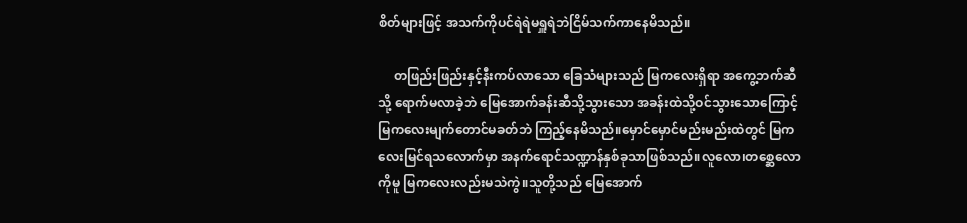စိတ်များဖြင့် အသက်ကိုပင်ရဲရဲမရှူရဲဘဲငြိမ်သက်ကာနေမိသည်။

     တဖြည်းဖြည်းနှင့်နီးကပ်လာသော ခြေသံများသည် မြကလေးရှိရာ အကွေ့ဘက်ဆီသို့ ရောက်မလာခဲ့ဘဲ မြေအောက်ခန်းဆီသို့သွားသော အခန်းထဲသို့ဝင်သွားသောကြောင့် မြကလေးမျက်တောင်မခတ်ဘဲ ကြည့်နေမိသည်။မှောင်မှောင်မည်းမည်းထဲတွင် မြကလေးမြင်ရသလောက်မှာ အနက်ရောင်သဏ္ဍာန်နှစ်ခုသာဖြစ်သည်။လူလော၊တစ္ဆေလောကိုမူ မြကလေးလည်းမသဲကွဲ။သူတို့သည် မြေအောက်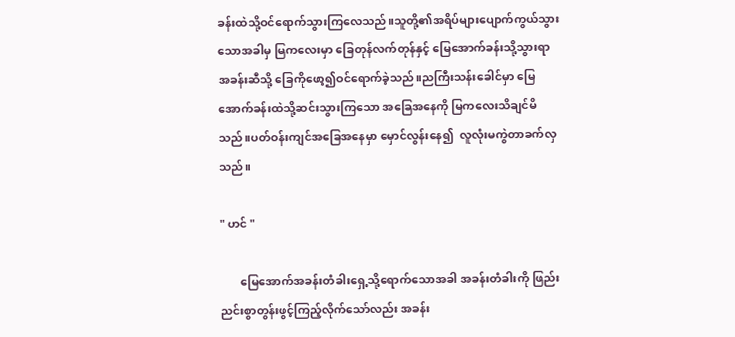ခန်းထဲသို့ဝင်ရောက်သွားကြလေသည်။သူတို့၏အရိပ်များပျောက်ကွယ်သွားသောအခါမှ မြကလေးမှာ ခြေတုန်လက်တုန်နှင့် မြေအောက်ခန်းသို့သွားရာ အခန်းဆီသို့ ခြေကိုဖော့၍ဝင်ရောက်ခဲ့သည်။ညကြီးသန်းခေါင်မှာ မြေအောက်ခန်းထဲသို့ဆင်းသွားကြသော အခြေအနေကို မြကလေးသိချင်မိသည်။ပတ်ဝန်းကျင်အခြေအနေမှာ မှောင်လွန်းနေ၍  လူလုံးမကွဲတာခက်လှသည်။

" ဟင် "

       မြေအောက်အခန်းတံခါးရှေ့သို့ရောက်သောအခါ အခန်းတံခါးကို ဖြည်းညင်းစွာတွန်းဖွင့်ကြည့်လိုက်သော်လည်း အခန်း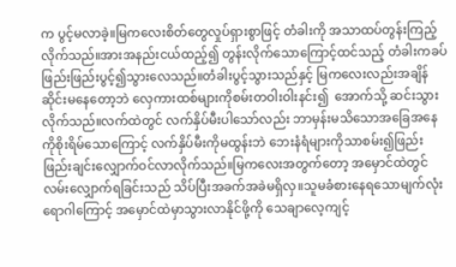က ပွင့်မလာခဲ့။မြကလေးစိတ်တွေလှုပ်ရှားစွာဖြင့် တံခါးကို အသာထပ်တွန်းကြည့်လိုက်သည်။အားအနည်းငယ်ထည့်၍ တွန်းလိုက်သောကြောင့်ထင်သည့် တံခါးကခပ်ဖြည်းဖြည်းပွင့်၍သွားလေသည်။တံခါးပွင့်သွားသည်နှင့် မြကလေးလည်းအချိန်ဆိုင်းမနေတော့ဘဲ လှေကားထစ်များကိုစမ်းတဝါးဝါးနင်း၍  အောက်သို့ ဆင်းသွားလိုက်သည်။လက်ထဲတွင် လက်နှိပ်မီးပါသော်လည်း ဘာမှန်းမသိသောအခြေအနေကိုစိုးရိမ်သောကြောင့် လက်နှိပ်မီးကိုမထွန်းဘဲ ဘေးနံရံများကိုသာစမ်း၍ဖြည်းဖြည်းချင်းလျှောက်ဝင်လာလိုက်သည်။မြကလေးအတွက်တော့ အမှောင်ထဲတွင်လမ်းလျှောက်ရခြင်းသည် သိပ်ပြီးအခက်အခဲမရှိလှ။သူမခံစားနေရသောမျက်လုံးရောဂါကြောင့် အမှောင်ထဲမှာသွားလာနိုင်ဖို့ကို သေချာလေ့ကျင့်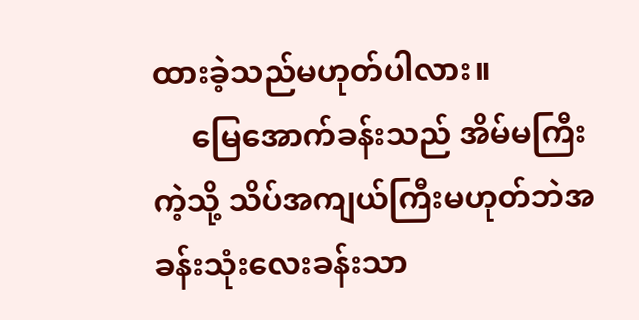ထားခဲ့သည်မဟုတ်ပါလား။
     မြေအောက်ခန်းသည် အိမ်မကြီးကဲ့သို့ သိပ်အကျယ်ကြီးမဟုတ်ဘဲအခန်းသုံးလေးခန်းသာ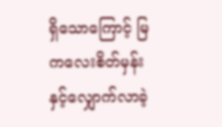ရှိသောကြောင့် မြကလေးစိတ်မှန်းနှင့်လျှောက်လာခဲ့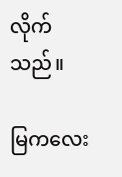လိုက်သည်။

မြကလေး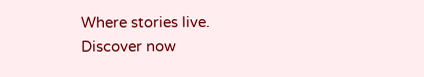Where stories live. Discover now